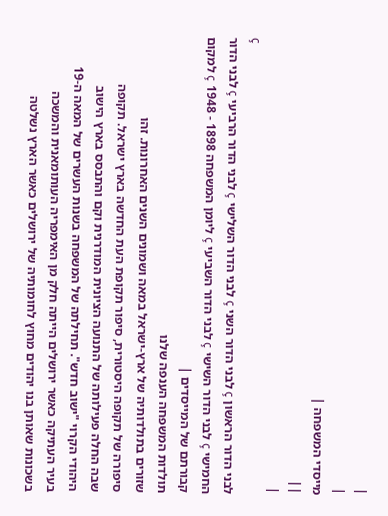|
|
מייסדי המשפחה |
||
|
ç
לבני הדור הראשון ç לבני הדור השני ç לבני הדור השלישי ç לבני הדור הרביעי ç לבני הדור החמישי ç לבני הדור השישי ç לבני הדור השביעי ç ליומן המשפחה 1898 - 1948 ç למקום קבורתם של המייסדים |
תולדות המשפחה הענפה שלנו
שזורים בתולדותיה של ארץ-ישראל במאה ושמונים השנים האחרונות. זהו
סיפורה של תקופה היסטורית, סיפור תקופת העת החדשה בארץ ישראל. תקופה
שבה החלה פעילותה של התנועה הציונית המודרנית וקם והתבסס בארץ הישוב
היהודי הקרוי "ישוב חדש". תחילתה של המשפחה בשנות העשרים של המאה ה-19
בעיר העתיקה כאשר ירושלים הייתה חלק מן האימפריה העותומאנית והמשכה
בשכונות שאותן בנו יהודים מחוץ לחומותיה של ירושלים כאשר הארץ נשלטה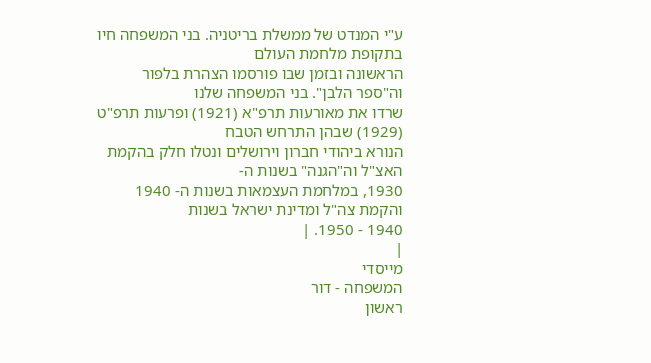ע"י המנדט של ממשלת בריטניה. בני המשפחה חיו בתקופת מלחמת העולם
הראשונה ובזמן שבו פורסמו הצהרת בלפור וה"ספר הלבן". בני המשפחה שלנו
שרדו את מאורעות תרפ"א (1921) ופרעות תרפ"ט (1929) שבהן התרחש הטבח
הנורא ביהודי חברון וירושלים ונטלו חלק בהקמת האצ"ל וה"הגנה" בשנות ה-
1930, במלחמת העצמאות בשנות ה- 1940 והקמת צה"ל ומדינת ישראל בשנות
1940 - 1950. |
|
מייסדי
המשפחה - דור
ראשון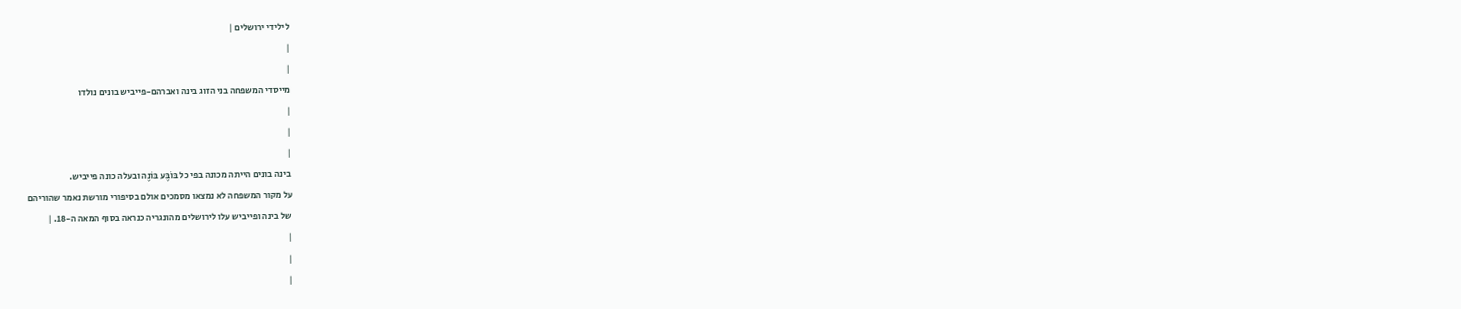לילידי ירושלים |
|
|
מייסדי המשפחה בני הזוג בינה ואברהם-פייביש בונים נולדו
|
|
|
בינה בונים הייתה מכונה בפי כל בּוֹבֶּע בּוֹנֶה ובעלה כונה פייביש.
על מקור המשפחה לא נמצאו מסמכים אולם בסיפורי מורשת נאמר שהוריהם
של בינה ופייביש עלו לירושלים מהונגריה כנראה בסוף המאה ה-18. |
|
|
|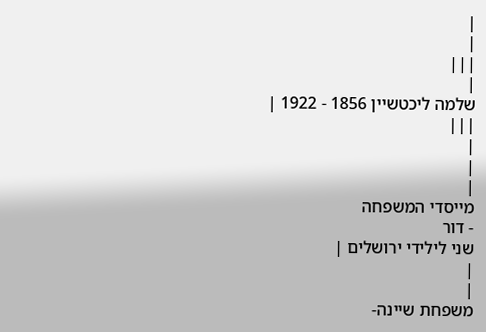|
|
|||
|
שלמה ליכטשיין 1856 - 1922 |
|||
|
|
|
מייסדי המשפחה
- דור
שני לילידי ירושלים |
|
|
משפחת שיינה-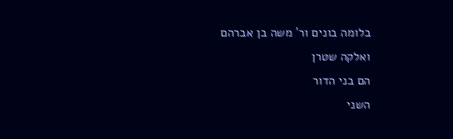בלומה בונים ור' משה בן אברהם
ואלקה שטרן
הם בני הדור
השני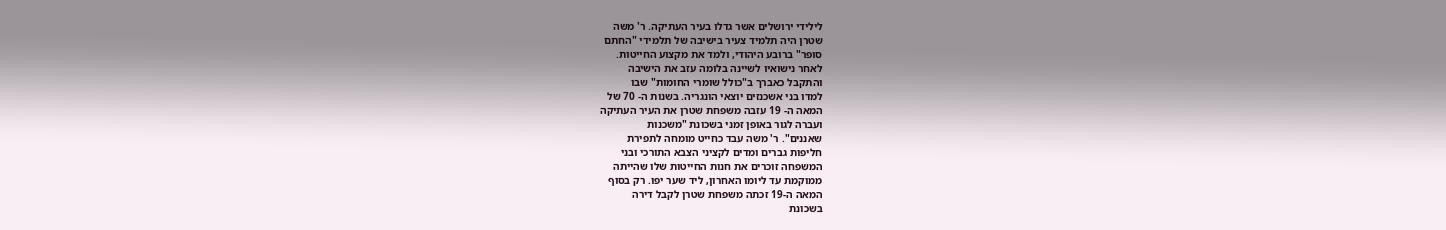לילידי ירושלים אשר גדלו בעיר העתיקה. ר' משה
שטרן היה תלמיד צעיר בישיבה של תלמידי "החתם
סופר" ברובע היהודי, ולמד את מקצוע החייטות.
לאחר נישואיו לשיינה בלומה עזב את הישיבה
והתקבל כאברך ב"כולל שומרי החומות" שבו
למדו בני אשכנזים יוצאי הונגריה. בשנות ה- 70 של
המאה ה- 19 עזבה משפחת שטרן את העיר העתיקה
ועברה לגור באופן זמני בשכונת "משכנות
שאננים". ר' משה עבד כחייט מומחה לתפירת
חליפות גברים ומדים לקציני הצבא התורכי ובני
המשפחה זוכרים את חנות החייטות שלו שהייתה
ממוקמת עד ליומו האחרון, ליד שער יפו. רק בסוף
המאה ה-19 זכתה משפחת שטרן לקבל דירה
בשכונת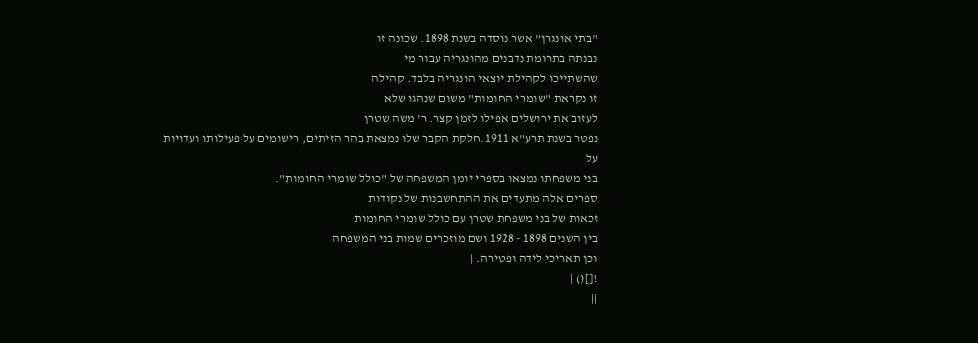"בתי אונגרן" אשר נוסדה בשנת 1898. שכונה זו
נבנתה בתרומת נדבנים מהונגריה עבור מי
שהשתייכו לקהילת יוצאי הונגריה בלבד. קהילה
זו נקראת "שומרי החומות" משום שנהגו שלא
לעזוב את ירושלים אפילו לזמן קצר. ר' משה שטרן
נפטר בשנת תרע"א 1911.חלקת הקבר שלו נמצאת בהר הזיתים, רישומים על פעילותו ועדויות על
בני משפחתו נמצאו בספרי יומן המשפחה של "כולל שומרי החומות".
ספרים אלה מתעדים את ההתחשבנות של נקודות
זכאות של בני משפחת שטרן עם כולל שומרי החומות
בין השנים 1898 - 1928 ושם מוזכרים שמות בני המשפחה
וכן תאריכי לידה ופטירה. |
![]() |
||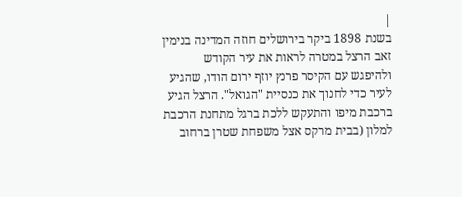|
בשנת 1898 ביקר בירושלים חוזה המדינה בנימין זאב הרצל במטרה לראות את עיר הקודש ולהיפגש עם הקיסר פרנץ יוזף ירום הודו, שהגיע לעיר כדי לחנוך את כנסיית "הגואל". הרצל הגיע ברכבת מיפו והתעקש ללכת ברגל מתחנת הרכבת למלון (בבית מרקס אצל משפחת שטרן ברחוב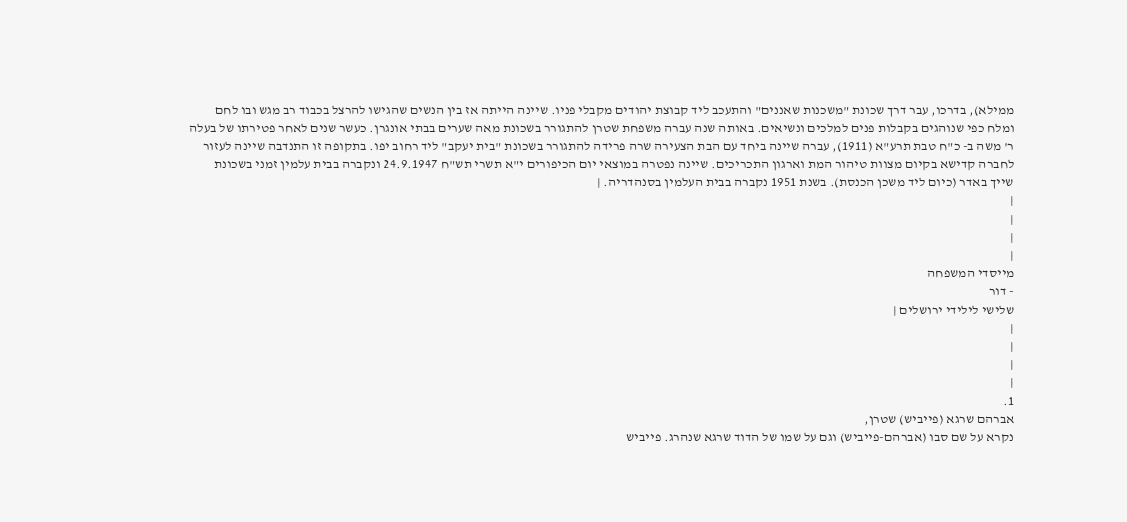ממילא), בדרכו, עבר דרך שכונת "משכנות שאננים" והתעכב ליד קבוצת יהודים מקבלי פניו. שיינה הייתה אז בין הנשים שהגישו להרצל בכבוד רב מגש ובו לחם ומלח כפי שנוהגים בקבלות פנים למלכים ונשיאים. באותה שנה עברה משפחת שטרן להתגורר בשכונת מאה שערים בבתי אונגרן. כעשר שנים לאחר פטירתו של בעלה ר' משה ב- כ"ח טבת תרע"א (1911), עברה שיינה ביחד עם הבת הצעירה שרה פרידה להתגורר בשכונת "בית יעקב" ליד רחוב יפו. בתקופה זו התנדבה שיינה לעזור לחברה קדישא בקיום מצוות טיהור המת וארגון התכריכים. שיינה נפטרה במוצאי יום הכיפורים י"א תשרי תש"ח 24.9.1947 ונקברה בבית עלמין זמני בשכונת שייך באדר (כיום ליד משכן הכנסת). בשנת 1951 נקברה בבית העלמין בסנהדריה. |
|
|
|
|
מייסדי המשפחה
- דור
שלישי לילידי ירושלים |
|
|
|
|
1.
אברהם שרגא (פייביש) שטרן,
נקרא על שם סבו (אברהם-פייביש) וגם על שמו של הדוד שרגא שנהרג. פייביש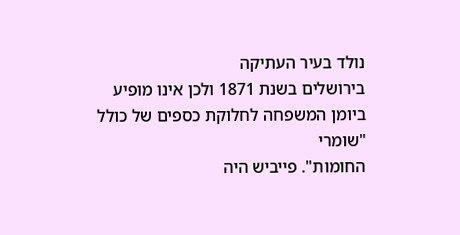נולד בעיר העתיקה
בירושלים בשנת 1871 ולכן אינו מופיע ביומן המשפחה לחלוקת כספים של כולל "שומרי
החומות". פייביש היה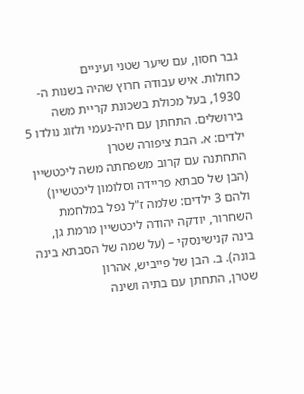גבר חסון, עם שיער שטני ועיניים
כחולות. איש עבודה חרוץ שהיה בשנות ה- 1930, בעל מכולת בשכונת קריית משה
בירושלים. התחתן עם חיה-נעמי ולזוג נולדו 5 ילדים: א. הבת ציפורה שטרן
התחתנה עם קרוב משפחתה משה ליכטשיין (הבן של סבתא פריידה וסלומון ליכטשיין)
ולהם 3 ילדים: שלמה ז"ל נפל במלחמת השחרור, יודקה יהודה ליכטשיין מרמת גן,
בינה קנישינסקי – (על שמה של הסבתא בינה בונה). ב. הבן של פייביש, אהרון
שטרן, התחתן עם בתיה ושינה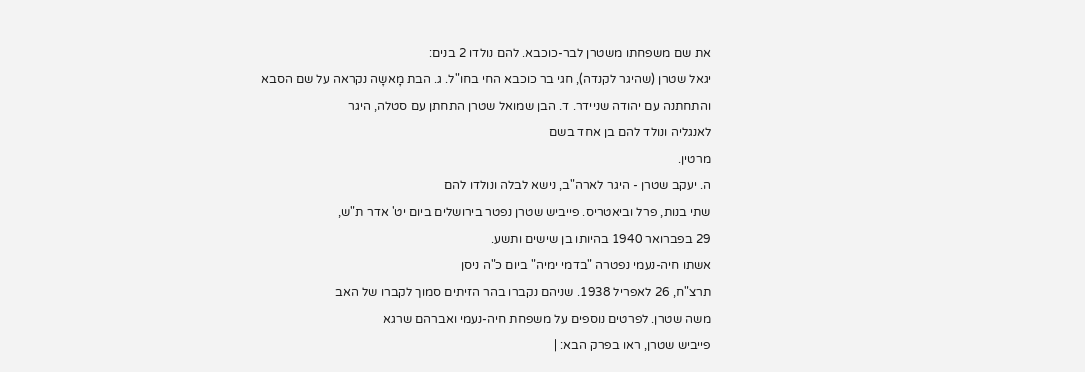את שם משפחתו משטרן לבר-כוכבא. להם נולדו 2 בנים:
יגאל שטרן (שהיגר לקנדה), חגי בר כוכבא החי בחו"ל. ג. הבת מָאשָה נקראה על שם הסבא
והתחתנה עם יהודה שניידר. ד. הבן שמואל שטרן התחתן עם סטלה, היגר
לאנגליה ונולד להם בן אחד בשם
מרטין.
ה. יעקב שטרן - היגר לארה"ב, נישא לבלה ונולדו להם
שתי בנות, פרל וביאטריס. פייביש שטרן נפטר בירושלים ביום יט' אדר ת"ש,
29 בפברואר 1940 בהיותו בן שישים ותשע.
אשתו חיה-נעמי נפטרה "בדמי ימיה" ביום כ"ה ניסן
תרצ"ח, 26 לאפריל 1938. שניהם נקברו בהר הזיתים סמוך לקברו של האב
משה שטרן. לפרטים נוספים על משפחת חיה-נעמי ואברהם שרגא
פייביש שטרן, ראו בפרק הבא: |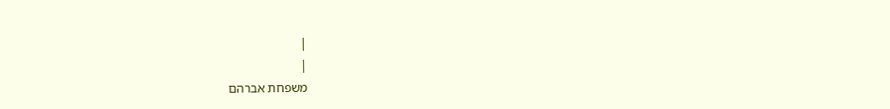|
|
משפחת אברהם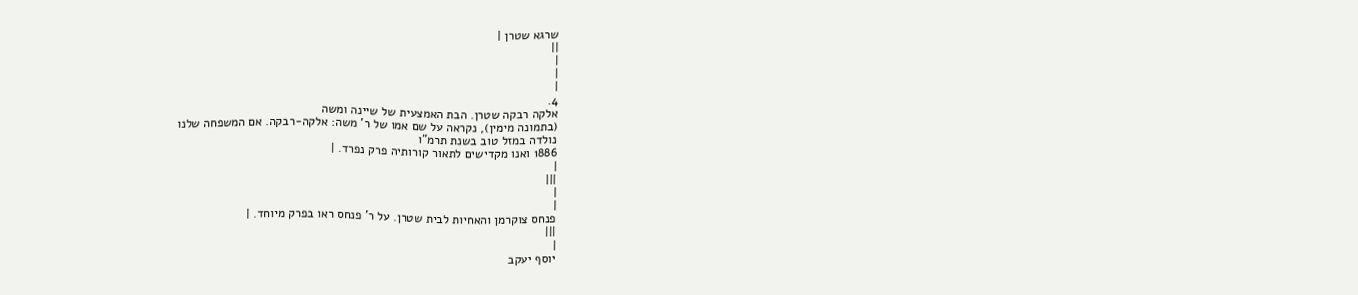שרגא שטרן |
||
|
|
|
4.
אלקה רבקה שטרן. הבת האמצעית של שיינה ומשה
(בתמונה מימין), נקראה על שם אמו של ר' משה: אלקה-רבקה. אם המשפחה שלנו
נולדה במזל טוב בשנת תרמ"ו
1886 ואנו מקדישים לתאור קורותיה פרק נפרד. |
|
|||
|
|
פנחס צוקרמן והאחיות לבית שטרן. על ר' פנחס ראו בפרק מיוחד. |
|||
|
יוסף יעקב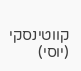קווטינסקי (יוסי)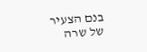בנם הצעיר של שרה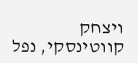ויצחק קווטינסקי, נפל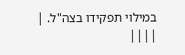במילוי תפקידו בצה"ל. |
||||